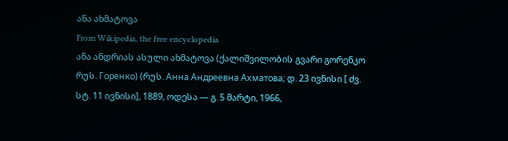ანა ახმატოვა
From Wikipedia, the free encyclopedia
ანა ანდრიას ასული ახმატოვა (ქალიშვილობის გვარი გორენკო რუს. Горенко) (რუს. Анна Андреевна Ахматова; დ. 23 ივნისი [ ძვ. სტ. 11 ივნისი], 1889, ოდესა — გ. 5 მარტი, 1966,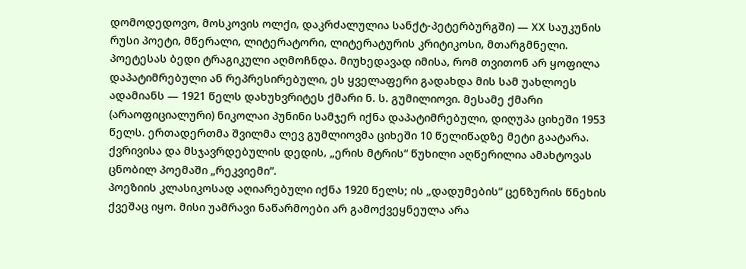დომოდედოვო, მოსკოვის ოლქი, დაკრძალულია სანქტ-პეტერბურგში) — XX საუკუნის რუსი პოეტი, მწერალი, ლიტერატორი, ლიტერატურის კრიტიკოსი, მთარგმნელი.
პოეტესას ბედი ტრაგიკული აღმოჩნდა. მიუხედავად იმისა, რომ თვითონ არ ყოფილა დაპატიმრებული ან რეპრესირებული, ეს ყველაფერი გადახდა მის სამ უახლოეს ადამიანს — 1921 წელს დახუხვრიტეს ქმარი ნ. ს. გუმილიოვი. მესამე ქმარი (არაოფიციალური) ნიკოლაი პუნინი სამჯერ იქნა დაპატიმრებული, დიღუპა ციხეში 1953 წელს. ერთადერთმა შვილმა ლევ გუმლიოვმა ციხეში 10 წელიწადზე მეტი გაატარა. ქვრივისა და მსჯავრდებულის დედის, „ერის მტრის“ წუხილი აღწერილია ამახტოვას ცნობილ პოემაში „რეკვიემი“.
პოეზიის კლასიკოსად აღიარებული იქნა 1920 წელს; ის „დადუმების“ ცენზურის წნეხის ქვეშაც იყო. მისი უამრავი ნაწარმოები არ გამოქვეყნეულა არა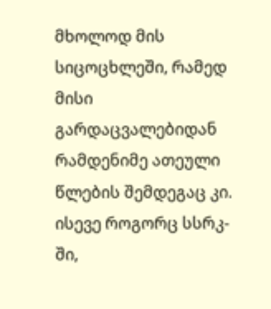მხოლოდ მის სიცოცხლეში, რამედ მისი გარდაცვალებიდან რამდენიმე ათეული წლების შემდეგაც კი. ისევე როგორც სსრკ-ში,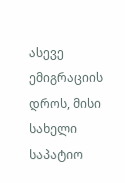ასევე ემიგრაციის დროს, მისი სახელი საპატიო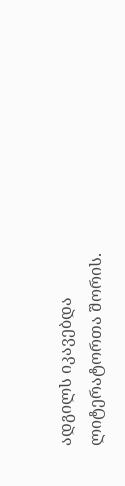ადგილს იკავებდა ლიტერატორთა შორის.